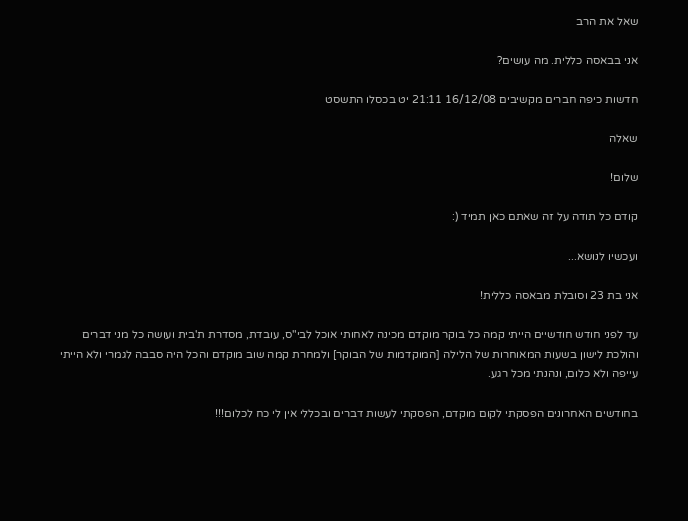שאל את הרב

אני בבאסה כללית. מה עושים?

חדשות כיפה חברים מקשיבים 16/12/08 21:11 יט בכסלו התשסט

שאלה

שלום!

קודם כל תודה על זה שאתם כאן תמיד (:

ועכשיו לנושא...

אני בת 23 וסובלת מבאסה כללית!

עד לפני חודש חודשיים הייתי קמה כל בוקר מוקדם מכינה לאחותי אוכל לבי"ס, עובדת, מסדרת ת'בית ועושה כל מני דברים והולכת לישון בשעות המאוחרות של הלילה [המוקדמות של הבוקר] ולמחרת קמה שוב מוקדם והכל היה סבבה לגמרי ולא הייתי עייפה ולא כלום, ונהנתי מכל רגע.

בחודשים האחרונים הפסקתי לקום מוקדם, הפסקתי לעשות דברים ובכללי אין לי כח לכלום!!!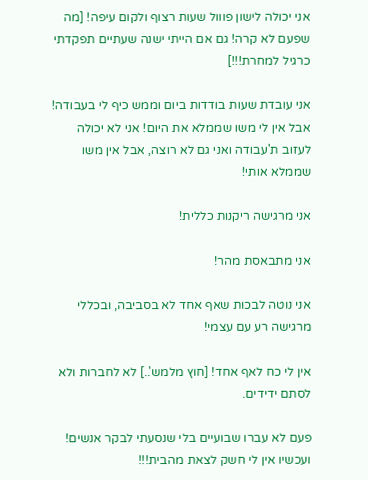אני יכולה לישון פווול שעות רצוף ולקום עיפה! [מה שפעם לא קרה! גם אם הייתי ישנה שעתיים תפקדתי כרגיל למחרת!!!]

אני עובדת שעות בודדות ביום וממש כיף לי בעבודה! אבל אין לי משו שממלא את היום! אני לא יכולה לעזוב ת'עבודה ואני גם לא רוצה, אבל אין משו שממלא אותי!

אני מרגישה ריקנות כללית!

אני מתבאסת מהר!

אני נוטה לבכות שאף אחד לא בסביבה, ובכללי מרגישה רע עם עצמי!

אין לי כח לאף אחד! [חוץ מלמש'..] לא לחברות ולא לסתם ידידים.

פעם לא עברו שבועיים בלי שנסעתי לבקר אנשים! ועכשיו אין לי חשק לצאת מהבית!!!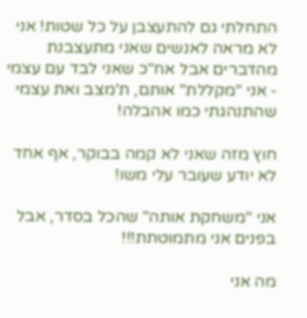התחלתי גם להתעצבן על כל שטות! אני לא מראה לאנשים שאני מתעצבנת מהדברים אבל אח"כ שאני לבד עם עצמי - אני "מקללת" אותם, ת'מצב ואת עצמי שהתנהגתי כמו אהבלה!

חוץ מזה שאני לא קמה בבוקר, אף אחד לא יודע שעובר עלי משו!

אני "משחקת אותה" שהכל בסדר, אבל בפנים אני מתמוטתת!!!

מה אני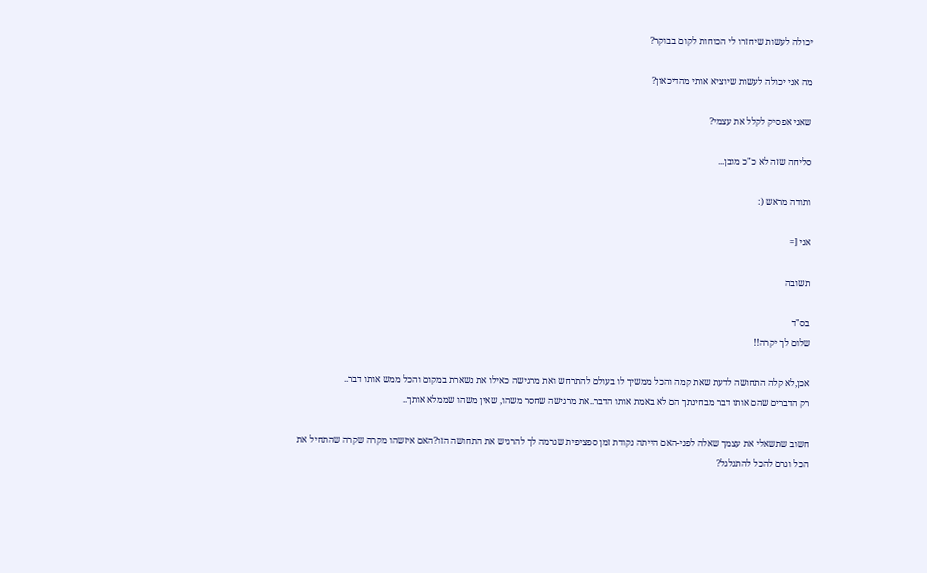יכולה לעשות שיחזרו לי הכוחות לקום בבוקר?

מה אני יכולה לעשות שיוציא אותי מהדיכאון?

שאני אפסיק לקלל את עצמי?

סליחה שזה לא כ"כ מובן...

ותודה מראש (:

אני [=

תשובה

בס"ד
שלום לך יקרה!!

אכן,לא קלה התחושה לדעת שאת קמה והכל ממשיך לו בעולם להתרחש ואת מרגישה כאילו את נשארת במקום והכל ממש אותו דבר..
רק הדברים שהם אותו דבר מבחינתך הם לא באמת אותו הדבר..את מרגישה שחסר משהו, שאין משהו שממלא אותך..

חשוב שתשאלי את עצמך שאלה לפני-האם הייתה נקודת זמן ספציפית שגרמה לך להרגיש את התחושה הזו?האם איזשהו מקרה שקרה שהתחיל את הכל וגרם להכל להתגלגל?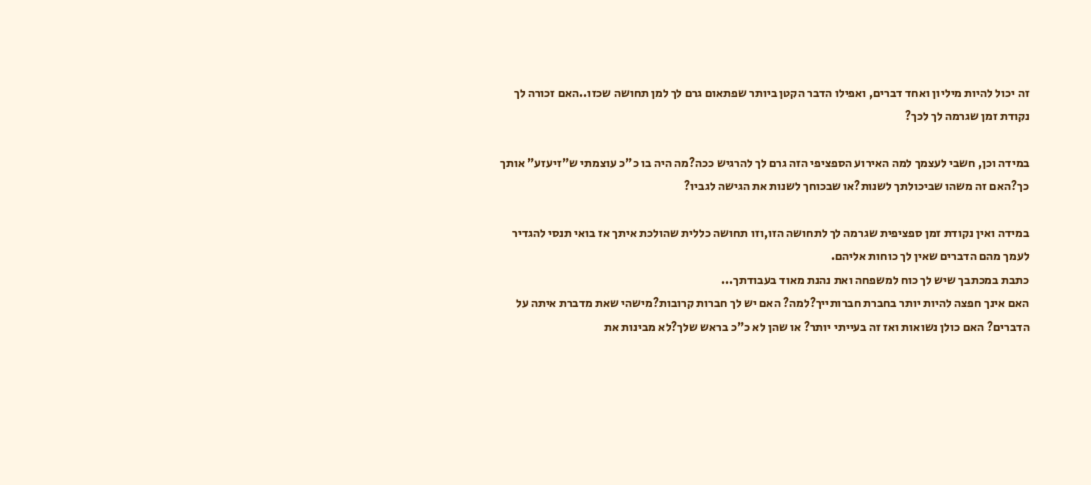זה יכול להיות מיליון ואחד דברים, ואפילו הדבר הקטן ביותר שפתאום גרם לך למן תחושה שכזו..האם זכורה לך נקודת זמן שגרמה לך לכך?

במידה וכן, חשבי לעצמך למה האירוע הספציפי הזה גרם לך להרגיש ככה?מה היה בו כ"כ עוצמתי ש"זיעזע" אותך כך?האם זה משהו שביכולתך לשנות?או שבכוחך לשנות את הגישה לגביו?

במידה ואין נקודת זמן ספציפית שגרמה לך לתחושה הזו,וזו תחושה כללית שהולכת איתך אז בואי תנסי להגדיר לעמך מהם הדברים שאין לך כוחות אליהם.
כתבת במכתבך שיש לך כוח למשפחה ואת נהנת מאוד בעבודתך...
האם אינך חפצה להיות יותר בחברת חברותייך?למה? האם יש לך חברות קרובות?מישהי שאת מדברת איתה על הדברים? האם כולן נשואות ואז זה בעייתי יותר? או שהן לא כ"כ בראש שלך?לא מבינות את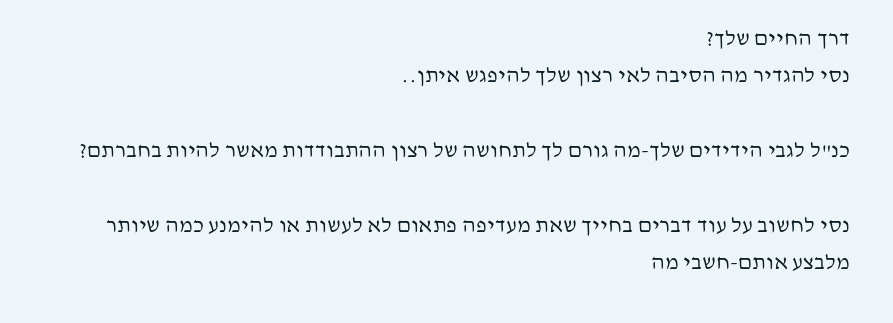דרך החיים שלך?
נסי להגדיר מה הסיבה לאי רצון שלך להיפגש איתן..

כנ"ל לגבי הידידים שלך-מה גורם לך לתחושה של רצון ההתבודדות מאשר להיות בחברתם?

נסי לחשוב על עוד דברים בחייך שאת מעדיפה פתאום לא לעשות או להימנע כמה שיותר מלבצע אותם-חשבי מה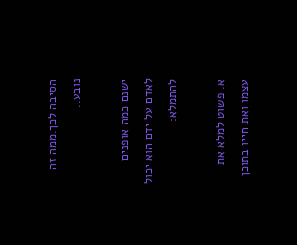הסיבה לכך.ממה זה נובע..

ישנם כמה אופנים לאדם על ידם הוא יכול להתמלא:

א. פשוט למלא את עצמו ואת חייו בתוכן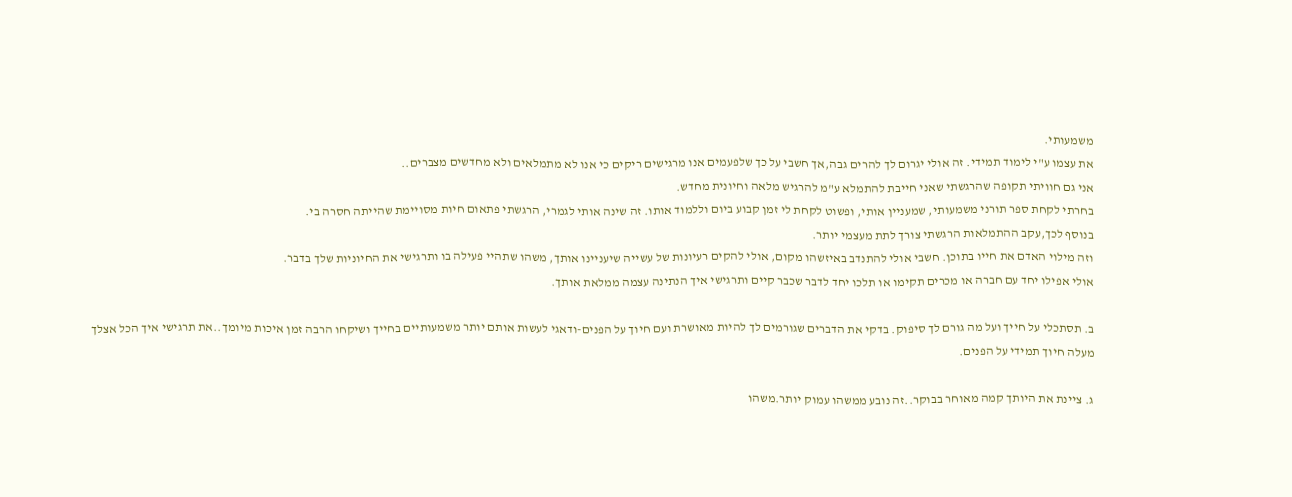משמעותי.
את עצמו ע"י לימוד תמידי. זה אולי יגרום לך להרים גבה,אך חשבי על כך שלפעמים אנו מרגישים ריקים כי אנו לא מתמלאים ולא מחדשים מצברים..
אני גם חוויתי תקופה שהרגשתי שאני חייבת להתמלא ע"מ להרגיש מלאה וחיונית מחדש.
בחרתי לקחת ספר תורני משמעותי, שמעניין אותי, ופשוט לקחת לי זמן קבוע ביום וללמוד אותו. זה שינה אותי לגמרי, הרגשתי פתאום חיות מסויימת שהייתה חסרה בי.
בנוסף לכך,עקב ההתמלאות הרגשתי צורך לתת מעצמי יותר.
וזה מילוי האדם את חייו בתוכן. חשבי אולי להתנדב באיזשהו מקום, אולי להקים רעיונות של עשייה שיעניינו אותך, משהו שתהיי פעילה בו ותרגישי את החיוניות שלך בדבר.
אולי אפילו יחד עם חברה או מכרים תקימו או תלכו יחד לדבר שכבר קיים ותרגישי איך הנתינה עצמה ממלאת אותך.

ב. תסתכלי על חייך ועל מה גורם לך סיפוק. בדקי את הדברים שגורמים לך להיות מאושרת ועם חיוך על הפנים-ודאגי לעשות אותם יותר משמעותיים בחייך ושיקחו הרבה זמן איכות מיומך..את תרגישי איך הכל אצלך מעלה חיוך תמידי על הפנים.

ג. ציינת את היותך קמה מאוחר בבוקר..זה נובע ממשהו עמוק יותר.משהו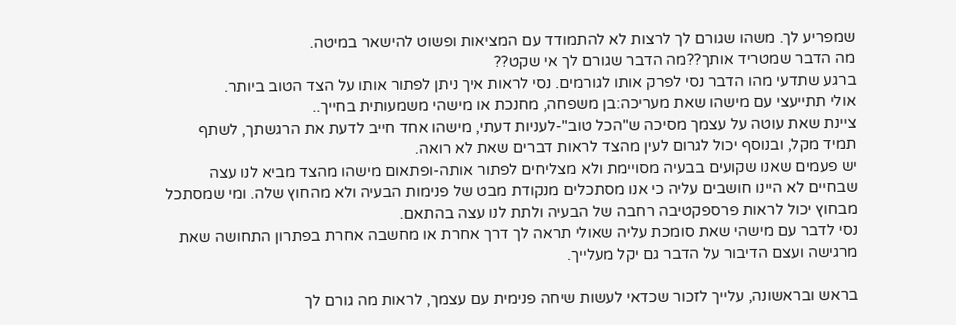שמפריע לך. משהו שגורם לך לרצות לא להתמודד עם המציאות ופשוט להישאר במיטה.
מה הדבר שמטריד אותך??מה הדבר שגורם לך אי שקט??
ברגע שתדעי מהו הדבר נסי לפרק אותו לגורמים. נסי לראות איך ניתן לפתור אותו על הצד הטוב ביותר.
אולי תתייעצי עם מישהו שאת מעריכה:בן משפחה, מחנכת או מישהי משמעותית בחייך..
ציינת שאת עוטה על עצמך מסיכה ש"הכל טוב"-לעניות דעתי, מישהו אחד חייב לדעת את הרגשתך, לשתף תמיד מקל, ובנוסף יכול לגרום לעין מהצד לראות דברים שאת לא רואה.
יש פעמים שאנו שקועים בבעיה מסויימת ולא מצליחים לפתור אותה-ופתאום מישהו מהצד מביא לנו עצה שבחיים לא היינו חושבים עליה כי אנו מסתכלים מנקודת מבט של פנימות הבעיה ולא מהחוץ שלה. ומי שמסתכל מבחוץ יכול לראות פרספקטיבה רחבה של הבעיה ולתת לנו עצה בהתאם.
נסי לדבר עם מישהי שאת סומכת עליה שאולי תראה לך דרך אחרת או מחשבה אחרת בפתרון התחושה שאת מרגישה ועצם הדיבור על הדבר גם יקל מעלייך.

בראש ובראשונה, עלייך לזכור שכדאי לעשות שיחה פנימית עם עצמך, לראות מה גורם לך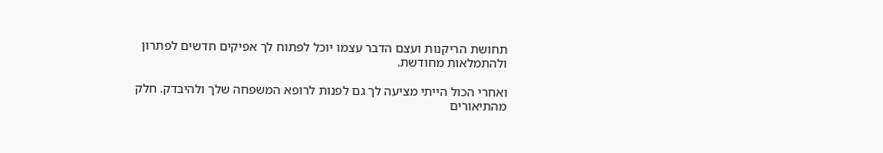תחושת הריקנות ועצם הדבר עצמו יוכל לפתוח לך אפיקים חדשים לפתרון ולהתמלאות מחודשת.

ואחרי הכול הייתי מציעה לך גם לפנות לרופא המשפחה שלך ולהיבדק. חלק מהתיאורים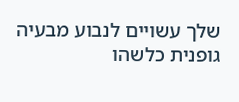שלך עשויים לנבוע מבעיה גופנית כלשהו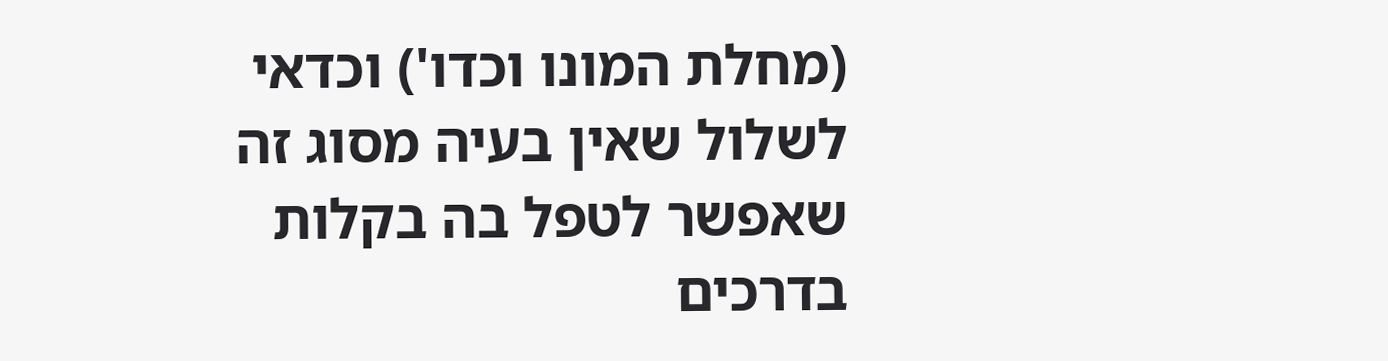(מחלת המונו וכדו') וכדאי לשלול שאין בעיה מסוג זה שאפשר לטפל בה בקלות בדרכים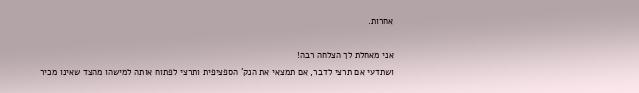אחרות.

אני מאחלת לך הצלחה רבה!
ושתדעי אם תרצי לדבר, אם תמצאי את הנק´ הספציפית ותרצי לפתוח אותה למישהו מהצד שאינו מכיר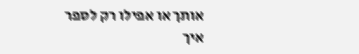אותך או אפילו רק לספר איך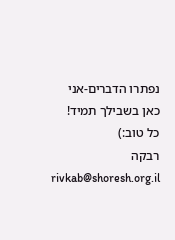נפתרו הדברים-אני כאן בשבילך תמיד!
כל טוב:)
רבקה rivkab@shoresh.org.il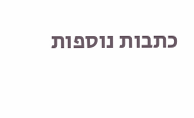כתבות נוספות